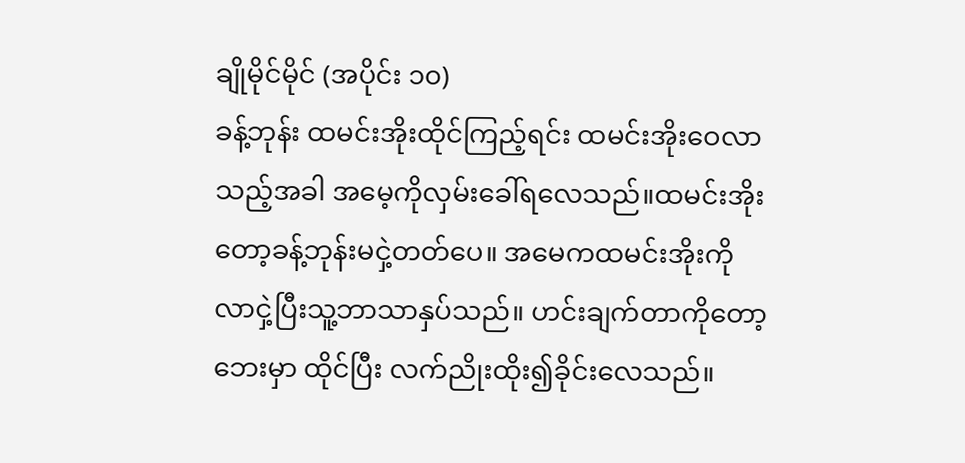ချိုမိုင်မိုင် (အပိုင်း ၁၀)
ခန့်ဘုန်း ထမင်းအိုးထိုင်ကြည့်ရင်း ထမင်းအိုးဝေလာသည့်အခါ အမေ့ကိုလှမ်းခေါ်ရလေသည်။ထမင်းအိုးတော့ခန့်ဘုန်းမငှဲ့တတ်ပေ။ အမေကထမင်းအိုးကိုလာငှဲ့ပြီးသူ့ဘာသာနှပ်သည်။ ဟင်းချက်တာကိုတော့ဘေးမှာ ထိုင်ပြီး လက်ညိုးထိုး၍ခိုင်းလေသည်။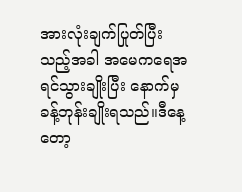အားလုံးချက်ပြုတ်ပြီးသည့်အခါ အမေကရေအရင်သွားချိုးပြီး နောက်မှခန့်ဘုန်းချိုးရသည်။ဒီနေ့တော့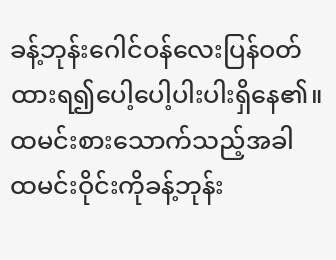ခန့်ဘုန်းဂေါင်ဝန်လေးပြန်ဝတ်ထားရ၍ပေါ့ပေါ့ပါးပါးရှိနေ၏။
ထမင်းစားသောက်သည့်အခါ ထမင်းဝိုင်းကိုခန့်ဘုန်း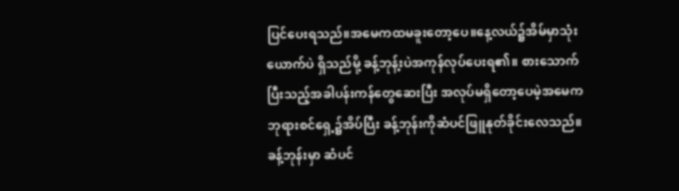ပြင်ပေးရသည်။အမေကထမခူးတော့ပေ။နေ့လယ်၌အိမ်မှာသုံးယောက်ပဲ ရှိသည်မို့ ခန့်ဘုန့်းပဲအကုန်လုပ်ပေးရ၏။ စားသောက်ပြီးသည့်အခါပန်းကန်တွေဆေးပြီး အလုပ်မရှိတော့ပေမဲ့အမေက ဘုရားစင်ရှေ့၌အိပ်ပြီး ခန့်ဘုန်းကိုဆံပင်ဖြူနုတ်ခိုင်းလေသည်။
ခန့်ဘုန်းမှာ ဆံပင်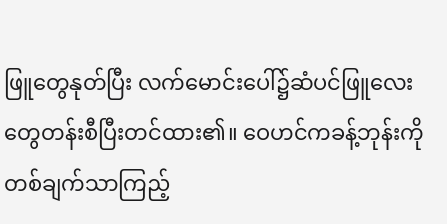ဖြူတွေနုတ်ပြီး လက်မောင်းပေါ်၌ဆံပင်ဖြူလေးတွေတန်းစီပြီးတင်ထား၏။ ဝေဟင်ကခန့်ဘုန်းကိုတစ်ချက်သာကြည့်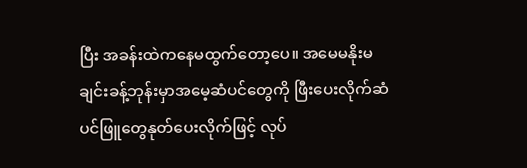ပြီး အခန်းထဲကနေမထွက်တော့ပေ။ အမေမနိုးမချင်းခန့်ဘုန်းမှာအမေ့ဆံပင်တွေကို ဖြီးပေးလိုက်ဆံပင်ဖြူတွေနုတ်ပေးလိုက်ဖြင့် လုပ်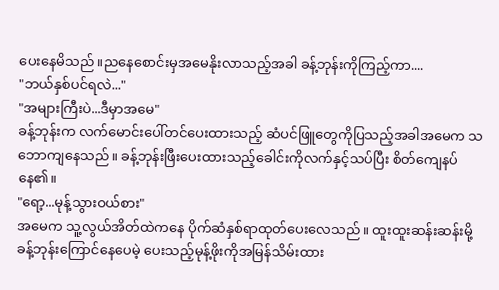ပေးနေမိသည်။ညနေစောင်းမှအမေနိုးလာသည့်အခါ ခန့်ဘုန်းကိုကြည့်ကာ....
"ဘယ်နှစ်ပင်ရလဲ..."
"အများကြီးပဲ...ဒီမှာအမေ"
ခန့်ဘုန်းက လက်မောင်းပေါ်တင်ပေးထားသည့် ဆံပင်ဖြူတွေကိုပြသည့်အခါအမေက သဘောကျနေသည်။ ခန့်ဘုန်းဖြီးပေးထားသည့်ခေါင်းကိုလက်နှင့်သပ်ပြီး စိတ်ကျေနပ်နေ၏။
"ရော့...မုန့်သွားဝယ်စား"
အမေက သူ့လွယ်အိတ်ထဲကနေ ပိုက်ဆံနှစ်ရာထုတ်ပေးလေသည်။ ထူးထူးဆန်းဆန်းမို့ခန့်ဘုန်းကြောင်နေပေမဲ့ ပေးသည့်မုန့်ဖိုးကိုအမြန်သိမ်းထား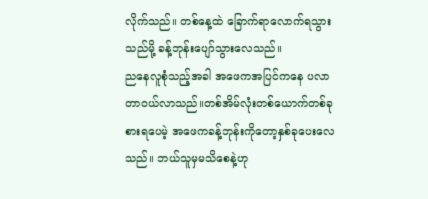လိုက်သည်။ တစ်နေ့ထဲ ခြောက်ရာလောက်ရသွားသည်မို့ ခန့်ဘုန်းပျော်သွားလေသည်။
ညနေလူစုံသည့်အခါ အဖေကအပြင်ကနေ ပလာတာဝယ်လာသည်။တစ်အိမ်လုံးတစ်ယောက်တစ်ခုစားရပေမဲ့ အဖေကခန့်ဘုန်းကိုတော့နှစ်ခုပေးလေသည်။ ဘယ်သူမှမသိစေနဲ့ဟု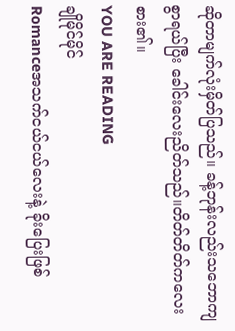ဆိုတာမျက်လုံးမှိတ်ပြသည်။ ခန့်ဘုန်းလည်းသဘောကျစွာရယ်ပြီး ခေါင်းလေးညိတ်သည်။တိတ်တိတ်ကလေးစား၏။
YOU ARE READING
ချိုမိုင်မိုင်
Romanceအသက်ငယ်ငယ်လေးနဲ့ ခိုးပြေးဖြစ်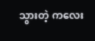သွားတဲ့ ကလေး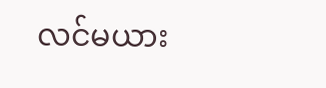လင်မယား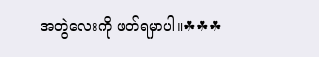အတွဲလေးကို ဖတ်ရမှာပါ။☘☘☘